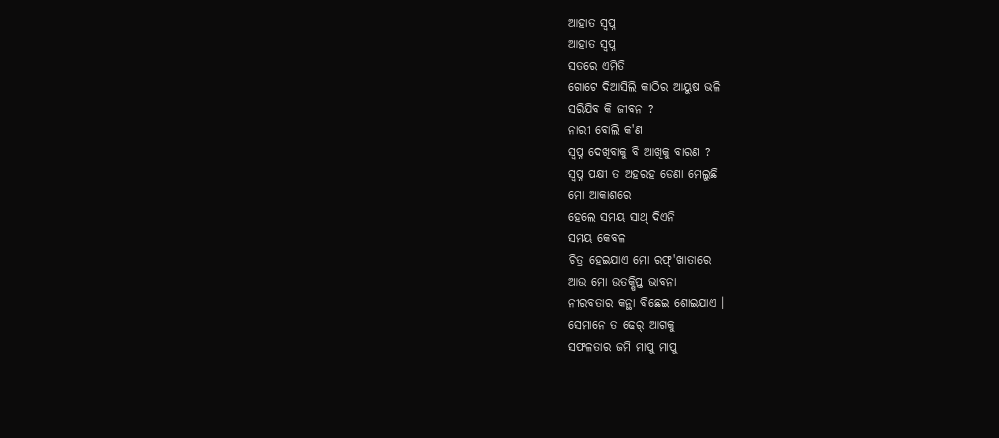ଆହାତ ସ୍ବପ୍ନ
ଆହାତ ସ୍ବପ୍ନ
ସତରେ ଏମିତି
ଗୋଟେ ଦିଆସିଲି କାଠିର ଆୟୁଷ ଭଳି
ସରିଯିବ କି ଜୀବନ ?
ନାରୀ ବୋଲି କ'ଣ
ସ୍ବପ୍ନ ଦେଖିବାକୁ ବି ଆଖିକୁ ବାରଣ ?
ସ୍ବପ୍ନ ପକ୍ଷୀ ତ ଅହରହ ଡେଣା ମେଲୁଛି
ମୋ ଆକାଶରେ
ହେଲେ ସମୟ ସାଥ୍ ଦିଏନି
ସମୟ କେବଳ
ଚିତ୍ର ହେଇଯାଏ ମୋ ରଫ୍'ଖାତାରେ
ଆଉ ମୋ ଉତକ୍ଷିପ୍ତ ଭାବନା
ନୀରବତାର କନ୍ଥା ବିଛେଇ ଶୋଇଯାଏ ।
ସେମାନେ ତ ଢେର୍ ଆଗକୁ
ସଫଳତାର ଜମି ମାପୁ ମାପୁ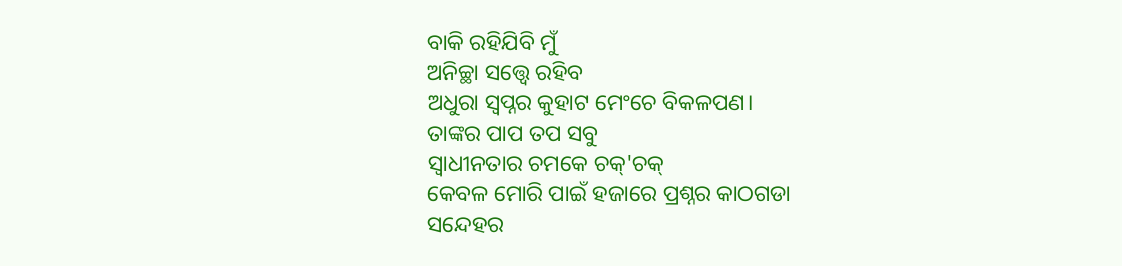ବାକି ରହିଯିବି ମୁଁ
ଅନିଚ୍ଛା ସତ୍ତ୍ବେ ରହିବ
ଅଧୁରା ସ୍ବପ୍ନର କୁହାଟ ମେଂଚେ ବିକଳପଣ।
ତାଙ୍କର ପାପ ତପ ସବୁ
ସ୍ବାଧୀନତାର ଚମକେ ଚକ୍'ଚକ୍
କେବଳ ମୋରି ପାଇଁ ହଜାରେ ପ୍ରଶ୍ନର କାଠଗଡା
ସନ୍ଦେହର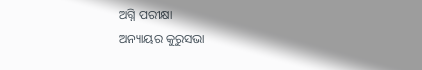ଅଗ୍ନି ପରୀକ୍ଷା
ଅନ୍ୟାୟର କୁରୁସଭା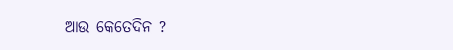ଆଉ କେତେଦିନ ?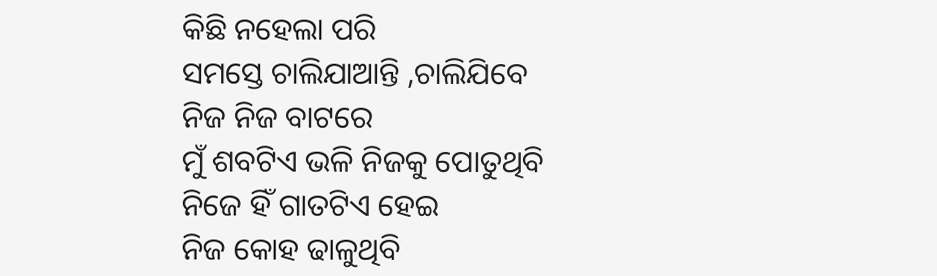କିଛି ନହେଲା ପରି
ସମସ୍ତେ ଚାଲିଯାଆନ୍ତି ,ଚାଲିଯିବେ
ନିଜ ନିଜ ବାଟରେ
ମୁଁ ଶବଟିଏ ଭଳି ନିଜକୁ ପୋତୁଥିବି
ନିଜେ ହିଁ ଗାତଟିଏ ହେଇ
ନିଜ କୋହ ଢାଳୁଥିବି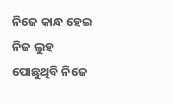ନିଜେ କାନ୍ଧ ହେଇ
ନିଜ ଲୁହ ପୋଛୁଥିବି ନିଜେ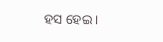ହସ ହେଇ ।